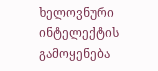ხელოვნური ინტელექტის გამოყენება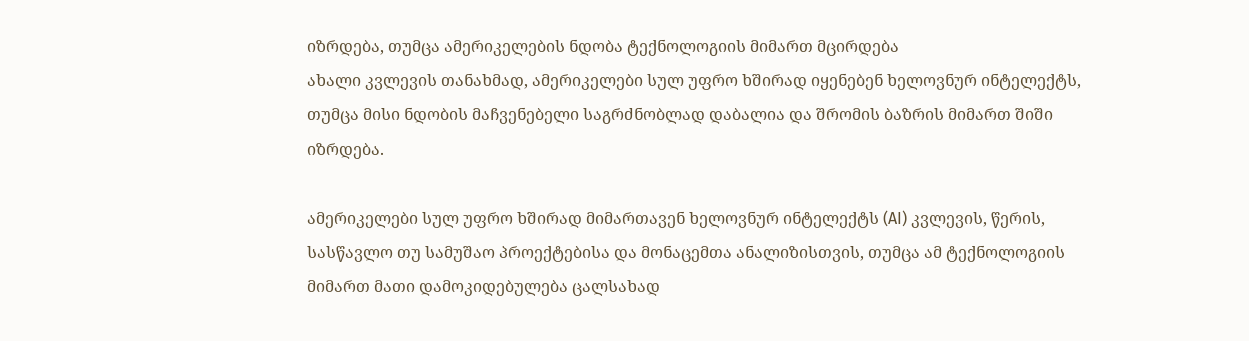იზრდება, თუმცა ამერიკელების ნდობა ტექნოლოგიის მიმართ მცირდება
ახალი კვლევის თანახმად, ამერიკელები სულ უფრო ხშირად იყენებენ ხელოვნურ ინტელექტს, თუმცა მისი ნდობის მაჩვენებელი საგრძნობლად დაბალია და შრომის ბაზრის მიმართ შიში იზრდება.

ამერიკელები სულ უფრო ხშირად მიმართავენ ხელოვნურ ინტელექტს (AI) კვლევის, წერის, სასწავლო თუ სამუშაო პროექტებისა და მონაცემთა ანალიზისთვის, თუმცა ამ ტექნოლოგიის მიმართ მათი დამოკიდებულება ცალსახად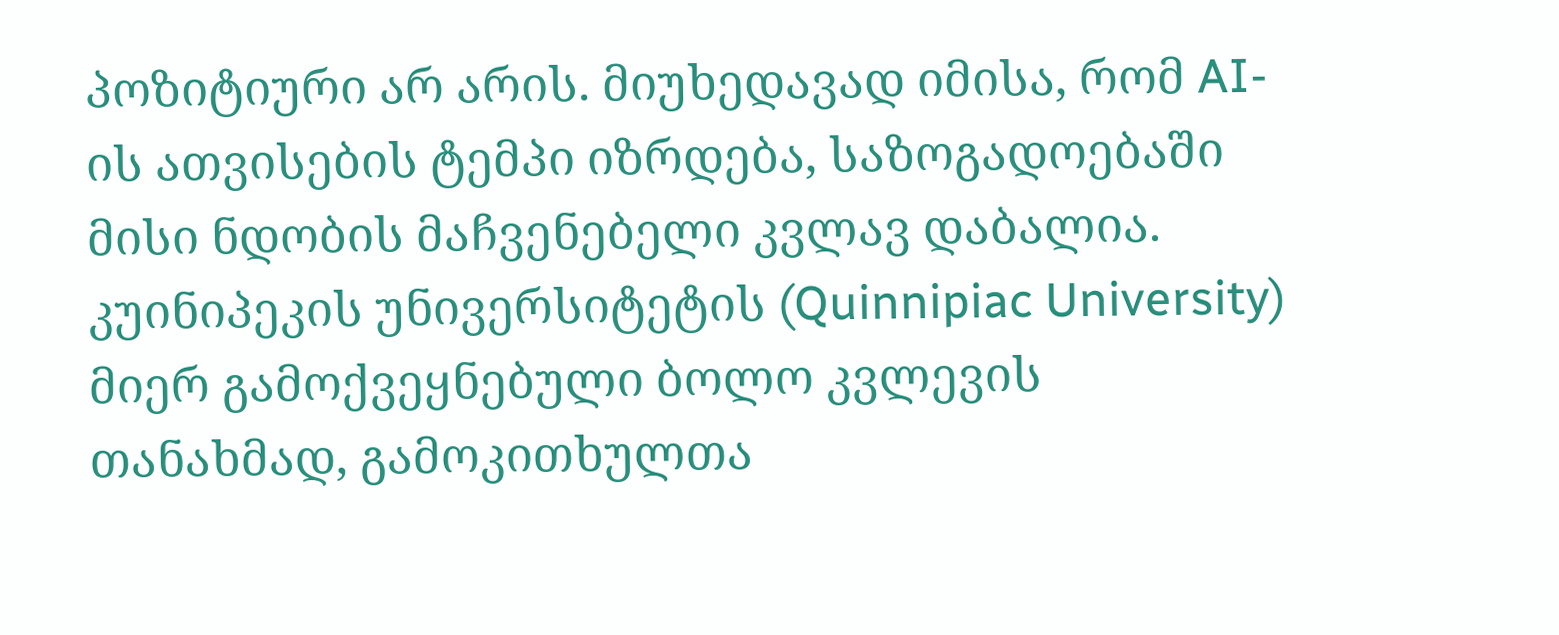პოზიტიური არ არის. მიუხედავად იმისა, რომ AI-ის ათვისების ტემპი იზრდება, საზოგადოებაში მისი ნდობის მაჩვენებელი კვლავ დაბალია. კუინიპეკის უნივერსიტეტის (Quinnipiac University) მიერ გამოქვეყნებული ბოლო კვლევის თანახმად, გამოკითხულთა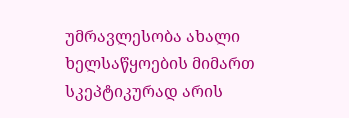უმრავლესობა ახალი ხელსაწყოების მიმართ სკეპტიკურად არის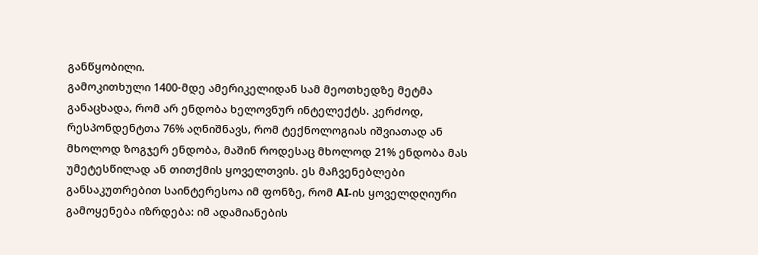განწყობილი.
გამოკითხული 1400-მდე ამერიკელიდან სამ მეოთხედზე მეტმა განაცხადა, რომ არ ენდობა ხელოვნურ ინტელექტს. კერძოდ, რესპონდენტთა 76% აღნიშნავს, რომ ტექნოლოგიას იშვიათად ან მხოლოდ ზოგჯერ ენდობა, მაშინ როდესაც მხოლოდ 21% ენდობა მას უმეტესწილად ან თითქმის ყოველთვის. ეს მაჩვენებლები განსაკუთრებით საინტერესოა იმ ფონზე, რომ AI-ის ყოველდღიური გამოყენება იზრდება: იმ ადამიანების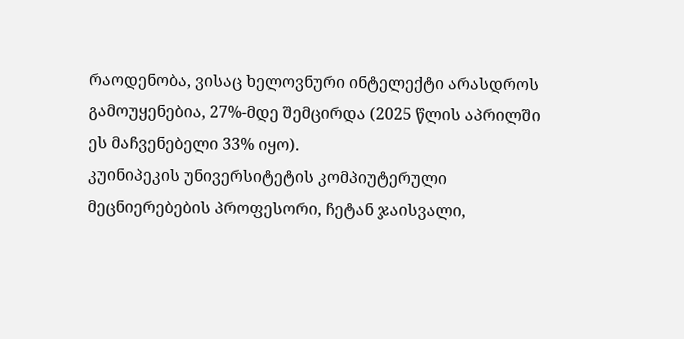რაოდენობა, ვისაც ხელოვნური ინტელექტი არასდროს გამოუყენებია, 27%-მდე შემცირდა (2025 წლის აპრილში ეს მაჩვენებელი 33% იყო).
კუინიპეკის უნივერსიტეტის კომპიუტერული მეცნიერებების პროფესორი, ჩეტან ჯაისვალი,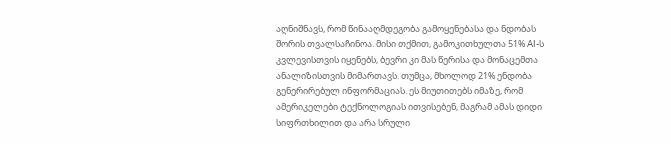აღნიშნავს, რომ წინააღმდეგობა გამოყენებასა და ნდობას შორის თვალსაჩინოა. მისი თქმით, გამოკითხულთა 51% AI-ს კვლევისთვის იყენებს, ბევრი კი მას წერისა და მონაცემთა ანალიზისთვის მიმართავს. თუმცა, მხოლოდ 21% ენდობა გენერირებულ ინფორმაციას. ეს მიუთითებს იმაზე, რომ ამერიკელები ტექნოლოგიას ითვისებენ, მაგრამ ამას დიდი სიფრთხილით და არა სრული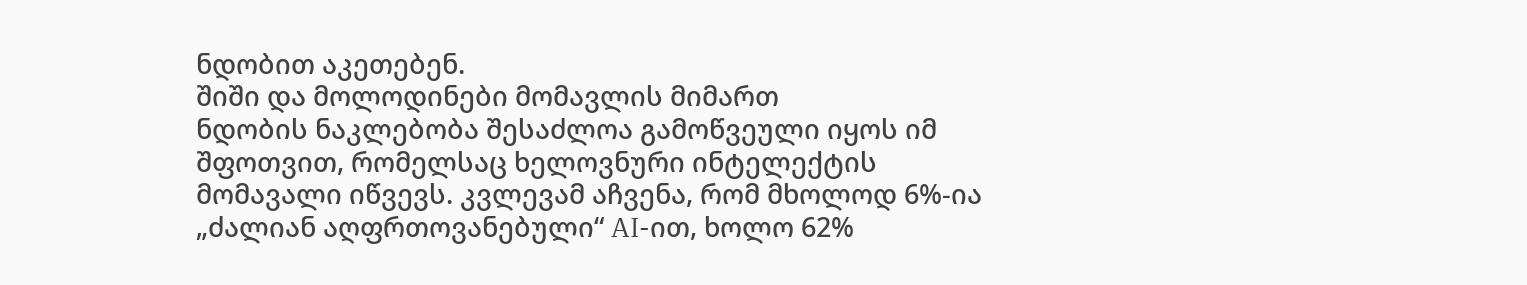ნდობით აკეთებენ.
შიში და მოლოდინები მომავლის მიმართ
ნდობის ნაკლებობა შესაძლოა გამოწვეული იყოს იმ შფოთვით, რომელსაც ხელოვნური ინტელექტის მომავალი იწვევს. კვლევამ აჩვენა, რომ მხოლოდ 6%-ია „ძალიან აღფრთოვანებული“ AI-ით, ხოლო 62%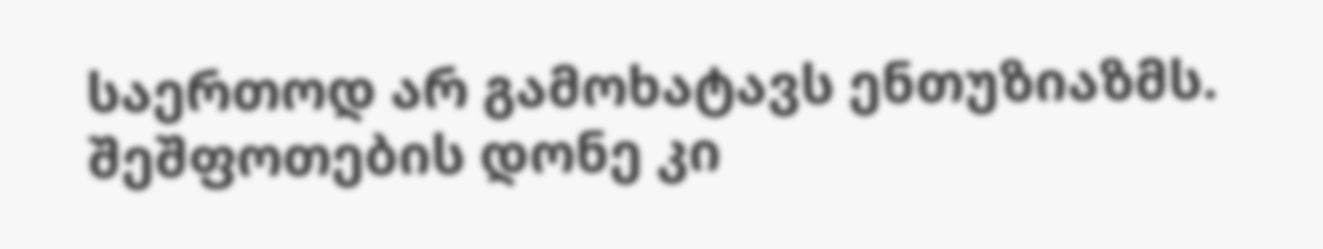საერთოდ არ გამოხატავს ენთუზიაზმს. შეშფოთების დონე კი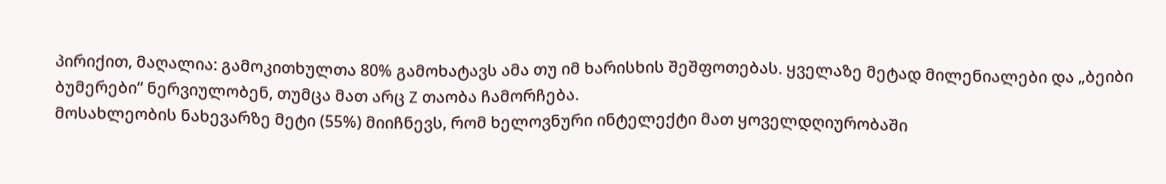პირიქით, მაღალია: გამოკითხულთა 80% გამოხატავს ამა თუ იმ ხარისხის შეშფოთებას. ყველაზე მეტად მილენიალები და „ბეიბი ბუმერები“ ნერვიულობენ, თუმცა მათ არც Z თაობა ჩამორჩება.
მოსახლეობის ნახევარზე მეტი (55%) მიიჩნევს, რომ ხელოვნური ინტელექტი მათ ყოველდღიურობაში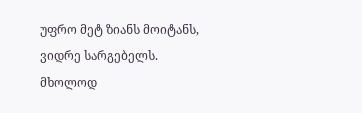უფრო მეტ ზიანს მოიტანს, ვიდრე სარგებელს. მხოლოდ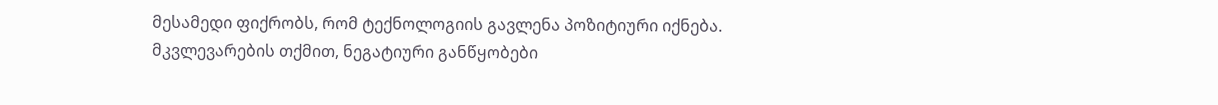მესამედი ფიქრობს, რომ ტექნოლოგიის გავლენა პოზიტიური იქნება. მკვლევარების თქმით, ნეგატიური განწყობები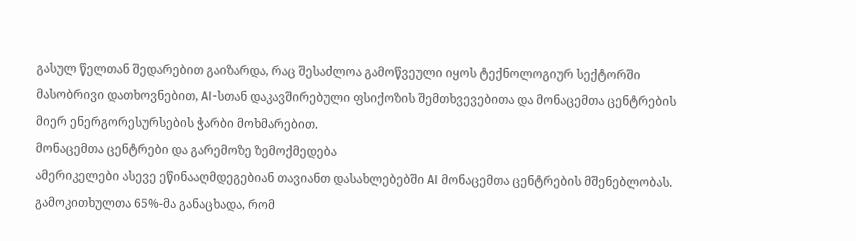გასულ წელთან შედარებით გაიზარდა, რაც შესაძლოა გამოწვეული იყოს ტექნოლოგიურ სექტორში მასობრივი დათხოვნებით, AI-სთან დაკავშირებული ფსიქოზის შემთხვევებითა და მონაცემთა ცენტრების მიერ ენერგორესურსების ჭარბი მოხმარებით.
მონაცემთა ცენტრები და გარემოზე ზემოქმედება
ამერიკელები ასევე ეწინააღმდეგებიან თავიანთ დასახლებებში AI მონაცემთა ცენტრების მშენებლობას. გამოკითხულთა 65%-მა განაცხადა, რომ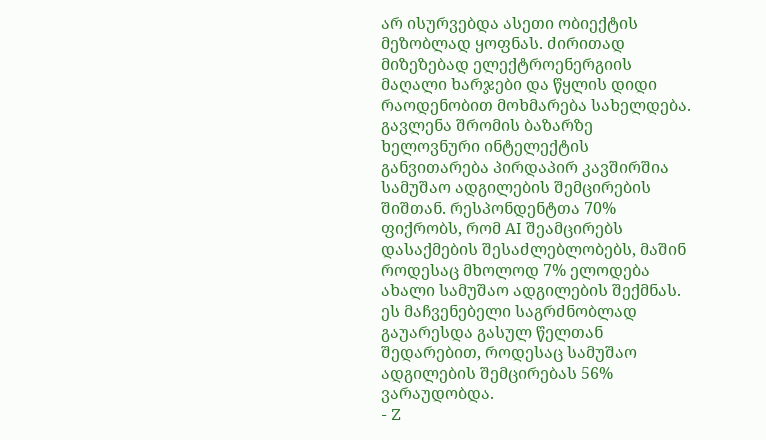არ ისურვებდა ასეთი ობიექტის მეზობლად ყოფნას. ძირითად მიზეზებად ელექტროენერგიის მაღალი ხარჯები და წყლის დიდი რაოდენობით მოხმარება სახელდება.
გავლენა შრომის ბაზარზე
ხელოვნური ინტელექტის განვითარება პირდაპირ კავშირშია სამუშაო ადგილების შემცირების შიშთან. რესპონდენტთა 70% ფიქრობს, რომ AI შეამცირებს დასაქმების შესაძლებლობებს, მაშინ როდესაც მხოლოდ 7% ელოდება ახალი სამუშაო ადგილების შექმნას. ეს მაჩვენებელი საგრძნობლად გაუარესდა გასულ წელთან შედარებით, როდესაც სამუშაო ადგილების შემცირებას 56% ვარაუდობდა.
- Z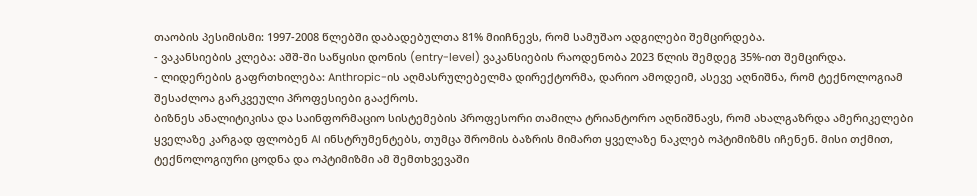თაობის პესიმისმი: 1997-2008 წლებში დაბადებულთა 81% მიიჩნევს, რომ სამუშაო ადგილები შემცირდება.
- ვაკანსიების კლება: აშშ-ში საწყისი დონის (entry-level) ვაკანსიების რაოდენობა 2023 წლის შემდეგ 35%-ით შემცირდა.
- ლიდერების გაფრთხილება: Anthropic-ის აღმასრულებელმა დირექტორმა, დარიო ამოდეიმ, ასევე აღნიშნა, რომ ტექნოლოგიამ შესაძლოა გარკვეული პროფესიები გააქროს.
ბიზნეს ანალიტიკისა და საინფორმაციო სისტემების პროფესორი თამილა ტრიანტორო აღნიშნავს, რომ ახალგაზრდა ამერიკელები ყველაზე კარგად ფლობენ AI ინსტრუმენტებს, თუმცა შრომის ბაზრის მიმართ ყველაზე ნაკლებ ოპტიმიზმს იჩენენ. მისი თქმით, ტექნოლოგიური ცოდნა და ოპტიმიზმი ამ შემთხვევაში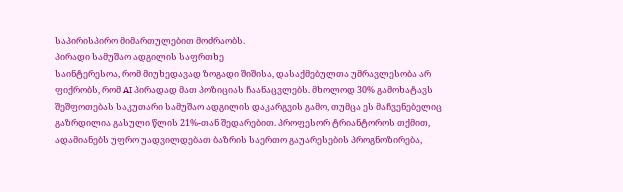საპირისპირო მიმართულებით მოძრაობს.
პირადი სამუშაო ადგილის საფრთხე
საინტერესოა, რომ მიუხედავად ზოგადი შიშისა, დასაქმებულთა უმრავლესობა არ ფიქრობს, რომ AI პირადად მათ პოზიციას ჩაანაცვლებს. მხოლოდ 30% გამოხატავს შეშფოთებას საკუთარი სამუშაო ადგილის დაკარგვის გამო, თუმცა ეს მაჩვენებელიც გაზრდილია გასული წლის 21%-თან შედარებით. პროფესორ ტრიანტოროს თქმით, ადამიანებს უფრო უადვილდებათ ბაზრის საერთო გაუარესების პროგნოზირება,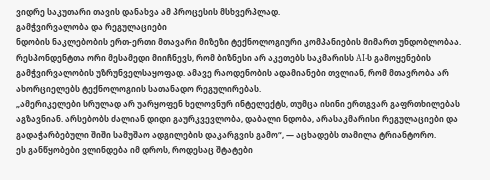ვიდრე საკუთარი თავის დანახვა ამ პროცესის მსხვერპლად.
გამჭვირვალობა და რეგულაციები
ნდობის ნაკლებობის ერთ-ერთი მთავარი მიზეზი ტექნოლოგიური კომპანიების მიმართ უნდობლობაა. რესპონდენტთა ორი მესამედი მიიჩნევს, რომ ბიზნესი არ აკეთებს საკმარისს AI-ს გამოყენების გამჭვირვალობის უზრუნველსაყოფად. ამავე რაოდენობის ადამიანები თვლიან, რომ მთავრობა არ ახორციელებს ტექნოლოგიის სათანადო რეგულირებას.
„ამერიკელები სრულად არ უარყოფენ ხელოვნურ ინტელექტს, თუმცა ისინი ერთგვარ გაფრთხილებას აგზავნიან. არსებობს ძალიან დიდი გაურკვევლობა, დაბალი ნდობა, არასაკმარისი რეგულაციები და გადაჭარბებული შიში სამუშაო ადგილების დაკარგვის გამო“, — აცხადებს თამილა ტრიანტორო.
ეს განწყობები ვლინდება იმ დროს, როდესაც შტატები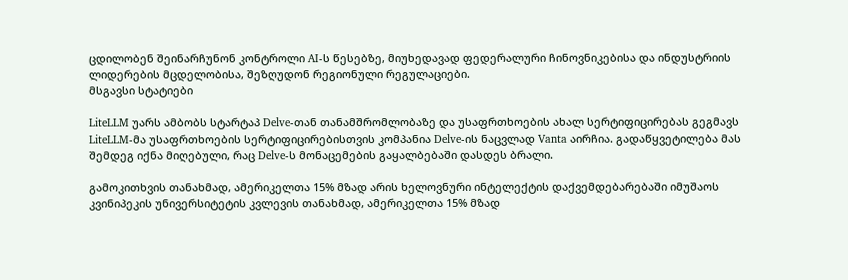ცდილობენ შეინარჩუნონ კონტროლი AI-ს წესებზე, მიუხედავად ფედერალური ჩინოვნიკებისა და ინდუსტრიის ლიდერების მცდელობისა, შეზღუდონ რეგიონული რეგულაციები.
მსგავსი სტატიები

LiteLLM უარს ამბობს სტარტაპ Delve-თან თანამშრომლობაზე და უსაფრთხოების ახალ სერტიფიცირებას გეგმავს
LiteLLM-მა უსაფრთხოების სერტიფიცირებისთვის კომპანია Delve-ის ნაცვლად Vanta აირჩია. გადაწყვეტილება მას შემდეგ იქნა მიღებული, რაც Delve-ს მონაცემების გაყალბებაში დასდეს ბრალი.

გამოკითხვის თანახმად, ამერიკელთა 15% მზად არის ხელოვნური ინტელექტის დაქვემდებარებაში იმუშაოს
კვინიპეკის უნივერსიტეტის კვლევის თანახმად, ამერიკელთა 15% მზად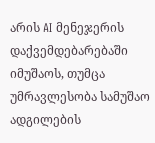არის AI მენეჯერის დაქვემდებარებაში იმუშაოს, თუმცა უმრავლესობა სამუშაო ადგილების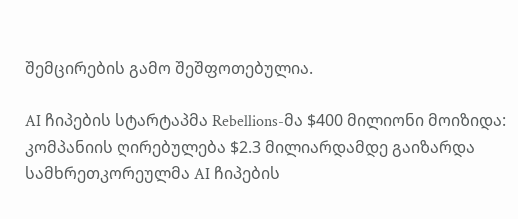შემცირების გამო შეშფოთებულია.

AI ჩიპების სტარტაპმა Rebellions-მა $400 მილიონი მოიზიდა: კომპანიის ღირებულება $2.3 მილიარდამდე გაიზარდა
სამხრეთკორეულმა AI ჩიპების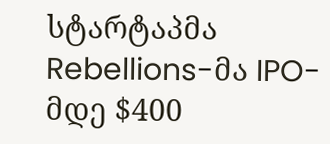სტარტაპმა Rebellions-მა IPO-მდე $400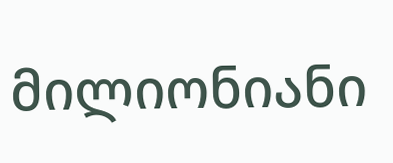მილიონიანი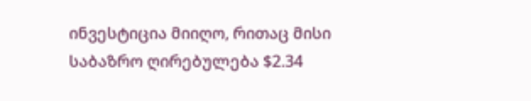ინვესტიცია მიიღო, რითაც მისი საბაზრო ღირებულება $2.34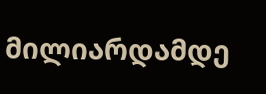მილიარდამდე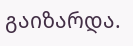გაიზარდა.